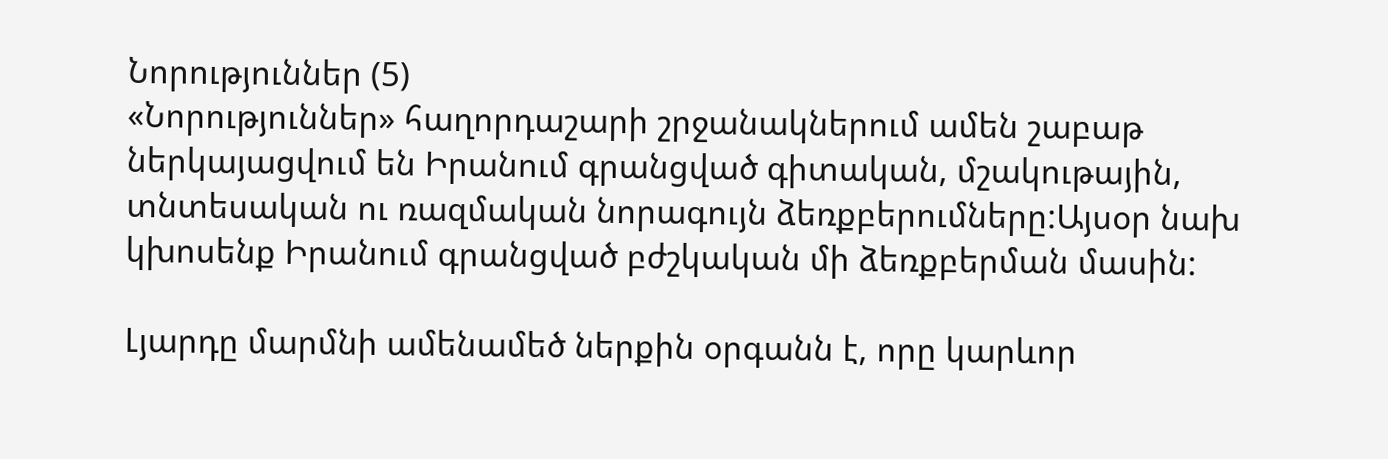Նորություններ (5)
«Նորություններ» հաղորդաշարի շրջանակներում ամեն շաբաթ ներկայացվում են Իրանում գրանցված գիտական, մշակութային, տնտեսական ու ռազմական նորագույն ձեռքբերումները:Այսօր նախ կխոսենք Իրանում գրանցված բժշկական մի ձեռքբերման մասին:

Լյարդը մարմնի ամենամեծ ներքին օրգանն է, որը կարևոր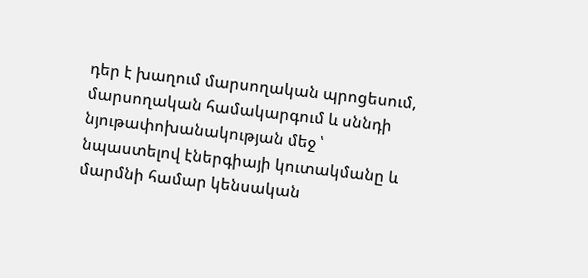դեր է խաղում մարսողական պրոցեսում, մարսողական համակարգում և սննդի նյութափոխանակության մեջ ՝ նպաստելով էներգիայի կուտակմանը և մարմնի համար կենսական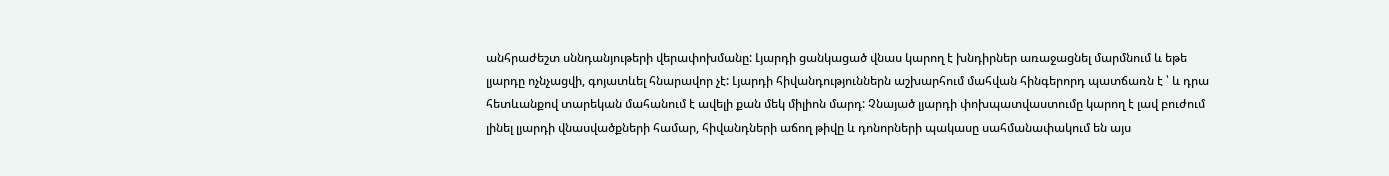անհրաժեշտ սննդանյութերի վերափոխմանը: Լյարդի ցանկացած վնաս կարող է խնդիրներ առաջացնել մարմնում և եթե լյարդը ոչնչացվի, գոյատևել հնարավոր չէ: Լյարդի հիվանդություններն աշխարհում մահվան հինգերորդ պատճառն է ՝ և դրա հետևանքով տարեկան մահանում է ավելի քան մեկ միլիոն մարդ: Չնայած լյարդի փոխպատվաստումը կարող է լավ բուժում լինել լյարդի վնասվածքների համար, հիվանդների աճող թիվը և դոնորների պակասը սահմանափակում են այս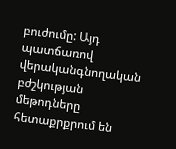բուժումը: Այդ պատճառով վերականգնողական բժշկության մեթոդները հետաքրքրում են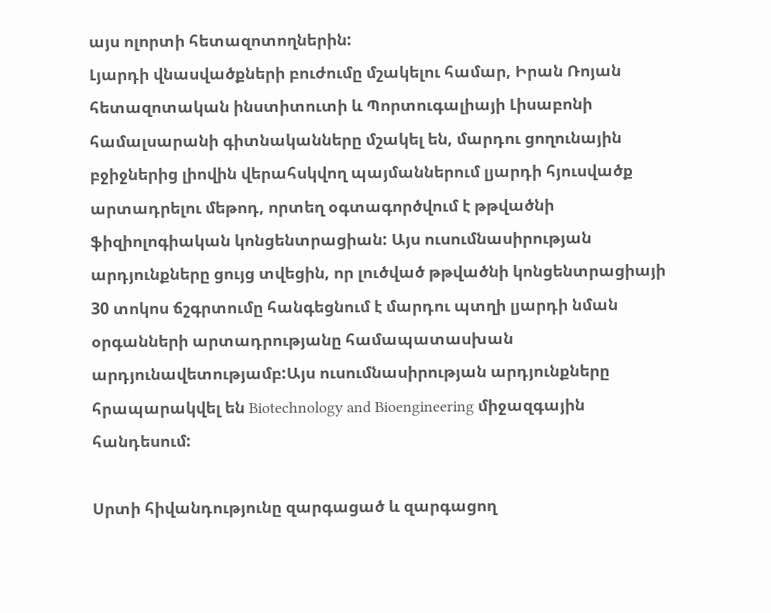այս ոլորտի հետազոտողներին:
Լյարդի վնասվածքների բուժումը մշակելու համար, Իրան Ռոյան հետազոտական ինստիտուտի և Պորտուգալիայի Լիսաբոնի համալսարանի գիտնականները մշակել են, մարդու ցողունային բջիջներից լիովին վերահսկվող պայմաններում լյարդի հյուսվածք արտադրելու մեթոդ, որտեղ օգտագործվում է թթվածնի ֆիզիոլոգիական կոնցենտրացիան: Այս ուսումնասիրության արդյունքները ցույց տվեցին, որ լուծված թթվածնի կոնցենտրացիայի 30 տոկոս ճշգրտումը հանգեցնում է մարդու պտղի լյարդի նման օրգանների արտադրությանը համապատասխան արդյունավետությամբ:Այս ուսումնասիրության արդյունքները հրապարակվել են Biotechnology and Bioengineering միջազգային հանդեսում:

Սրտի հիվանդությունը զարգացած և զարգացող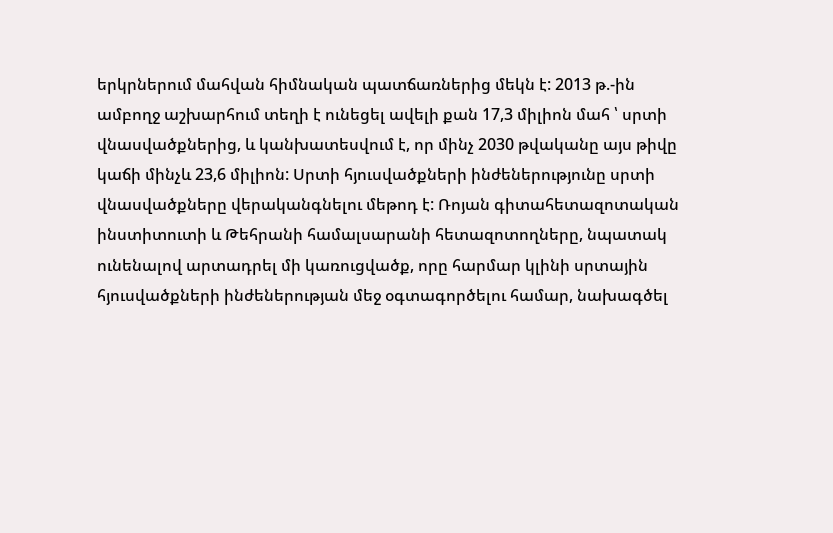երկրներում մահվան հիմնական պատճառներից մեկն է: 2013 թ.-ին ամբողջ աշխարհում տեղի է ունեցել ավելի քան 17,3 միլիոն մահ ՝ սրտի վնասվածքներից, և կանխատեսվում է, որ մինչ 2030 թվականը այս թիվը կաճի մինչև 23,6 միլիոն: Սրտի հյուսվածքների ինժեներությունը սրտի վնասվածքները վերականգնելու մեթոդ է: Ռոյան գիտահետազոտական ինստիտուտի և Թեհրանի համալսարանի հետազոտողները, նպատակ ունենալով արտադրել մի կառուցվածք, որը հարմար կլինի սրտային հյուսվածքների ինժեներության մեջ օգտագործելու համար, նախագծել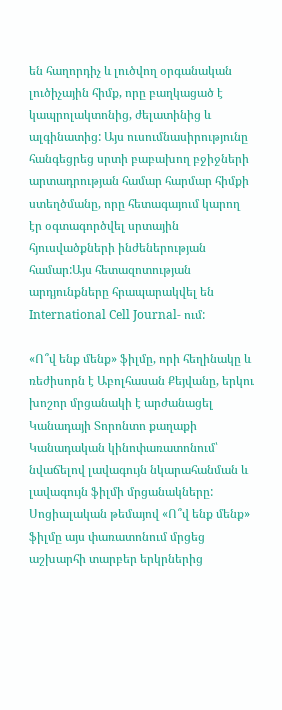են հաղորդիչ և լուծվող օրգանական լուծիչային հիմք, որը բաղկացած է կապրոլակտոնից, ժելատինից և ալգինատից: Այս ուսումնասիրությունը հանգեցրեց սրտի բաբախող բջիջների արտադրության համար հարմար հիմքի ստեղծմանը, որը հետագայում կարող էր օգտագործվել սրտային հյուսվածքների ինժեներության համար:Այս հետազոտության արդյունքները հրապարակվել են International Cell Journal- ում:

«Ո՞վ ենք մենք» ֆիլմը, որի հեղինակը և ռեժիսորն է Աբոլհասան Քեյվանը, երկու խոշոր մրցանակի է արժանացել Կանադայի Տորոնտո քաղաքի Կանադական կինոփառատոնում՝ նվաճելով լավագույն նկարահանման և լավագույն ֆիլմի մրցանակները: Սոցիալական թեմայով «Ո՞վ ենք մենք» ֆիլմը այս փառատոնում մրցեց աշխարհի տարբեր երկրներից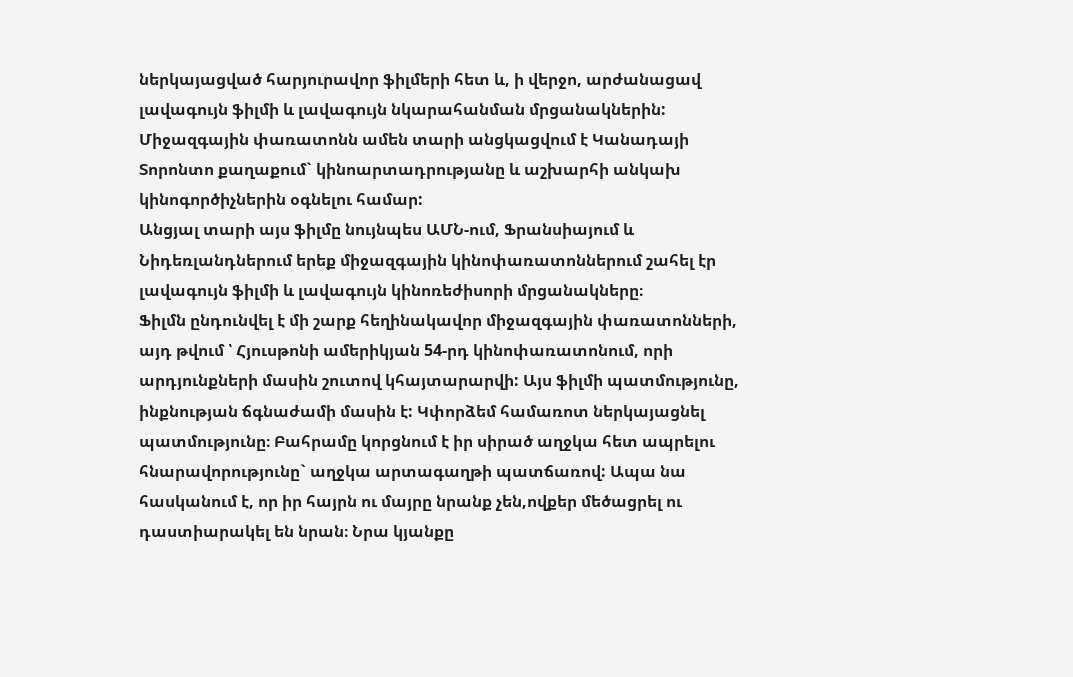ներկայացված հարյուրավոր ֆիլմերի հետ և, ի վերջո, արժանացավ լավագույն ֆիլմի և լավագույն նկարահանման մրցանակներին: Միջազգային փառատոնն ամեն տարի անցկացվում է Կանադայի Տորոնտո քաղաքում` կինոարտադրությանը և աշխարհի անկախ կինոգործիչներին օգնելու համար:
Անցյալ տարի այս ֆիլմը նույնպես ԱՄՆ-ում, Ֆրանսիայում և Նիդեռլանդներում երեք միջազգային կինոփառատոններում շահել էր լավագույն ֆիլմի և լավագույն կինոռեժիսորի մրցանակները։
Ֆիլմն ընդունվել է մի շարք հեղինակավոր միջազգային փառատոնների, այդ թվում ՝ Հյուսթոնի ամերիկյան 54-րդ կինոփառատոնում, որի արդյունքների մասին շուտով կհայտարարվի: Այս ֆիլմի պատմությունը, ինքնության ճգնաժամի մասին է: Կփորձեմ համառոտ ներկայացնել պատմությունը։ Բահրամը կորցնում է իր սիրած աղջկա հետ ապրելու հնարավորությունը` աղջկա արտագաղթի պատճառով: Ապա նա հասկանում է, որ իր հայրն ու մայրը նրանք չեն,ովքեր մեծացրել ու դաստիարակել են նրան։ Նրա կյանքը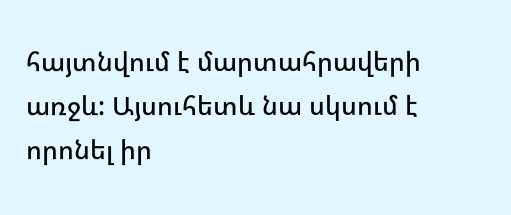հայտնվում է մարտահրավերի առջև: Այսուհետև նա սկսում է որոնել իր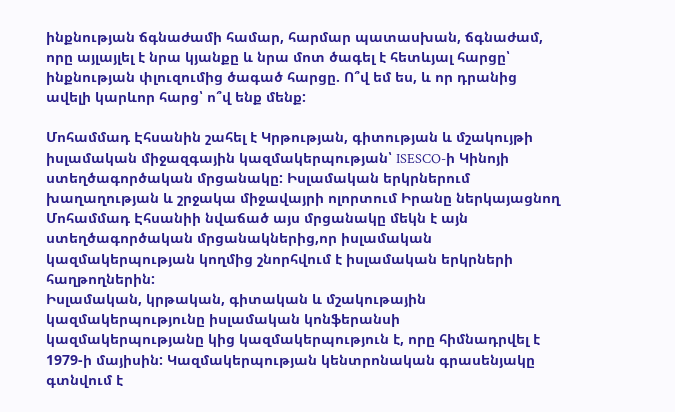ինքնության ճգնաժամի համար, հարմար պատասխան, ճգնաժամ, որը այլայլել է նրա կյանքը և նրա մոտ ծագել է հետևյալ հարցը՝ ինքնության փլուզումից ծագած հարցը. Ո՞վ եմ ես, և որ դրանից ավելի կարևոր հարց՝ ո՞վ ենք մենք:

Մոհամմադ Էհսանին շահել է Կրթության, գիտության և մշակույթի իսլամական միջազգային կազմակերպության՝ ISESCO-ի Կինոյի ստեղծագործական մրցանակը: Իսլամական երկրներում խաղաղության և շրջակա միջավայրի ոլորտում Իրանը ներկայացնող Մոհամմադ Էհսանիի նվաճած այս մրցանակը մեկն է այն ստեղծագործական մրցանակներից,որ իսլամական կազմակերպության կողմից շնորհվում է իսլամական երկրների հաղթողներին:
Իսլամական, կրթական, գիտական և մշակութային կազմակերպությունը իսլամական կոնֆերանսի կազմակերպությանը կից կազմակերպություն է, որը հիմնադրվել է 1979-ի մայիսին: Կազմակերպության կենտրոնական գրասենյակը գտնվում է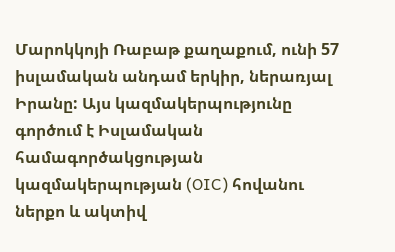Մարոկկոյի Ռաբաթ քաղաքում, ունի 57 իսլամական անդամ երկիր, ներառյալ Իրանը: Այս կազմակերպությունը գործում է Իսլամական համագործակցության կազմակերպության (OIC) հովանու ներքո և ակտիվ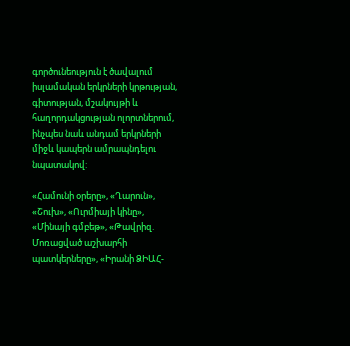գործունեություն է ծավալում իսլամական երկրների կրթության, գիտության, մշակույթի և հաղորդակցության ոլորտներում, ինչպես նաև անդամ երկրների միջև կապերն ամրապնդելու նպատակով:

«Համունի օրերը», «Ղարուն», «Շուխ», «Ուրմիայի կինը», «Մինայի գմբեթ», «Թավրիզ. Մոռացված աշխարհի պատկերները», «Իրանի ՁԻԱՀ-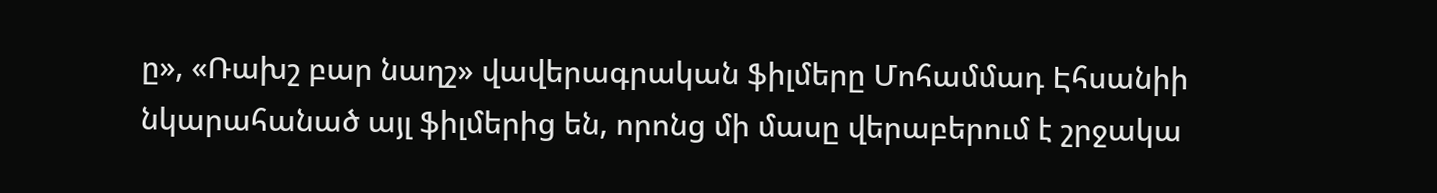ը», «Ռախշ բար նաղշ» վավերագրական ֆիլմերը Մոհամմադ Էհսանիի նկարահանած այլ ֆիլմերից են, որոնց մի մասը վերաբերում է շրջակա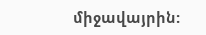միջավայրին: